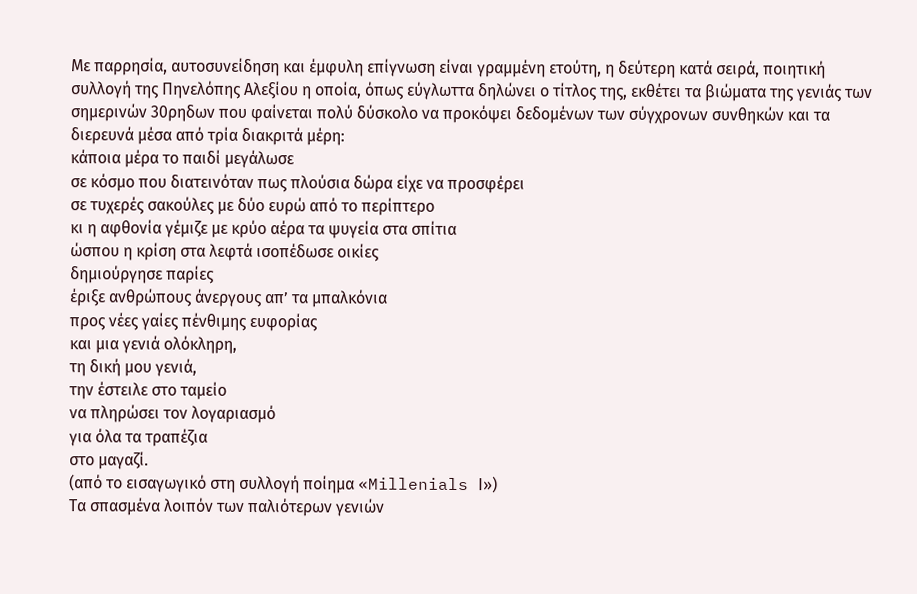Με παρρησία, αυτοσυνείδηση και έμφυλη επίγνωση είναι γραμμένη ετούτη, η δεύτερη κατά σειρά, ποιητική συλλογή της Πηνελόπης Αλεξίου η οποία, όπως εύγλωττα δηλώνει ο τίτλος της, εκθέτει τα βιώματα της γενιάς των σημερινών 30ρηδων που φαίνεται πολύ δύσκολο να προκόψει δεδομένων των σύγχρονων συνθηκών και τα διερευνά μέσα από τρία διακριτά μέρη:
κάποια μέρα το παιδί μεγάλωσε
σε κόσμο που διατεινόταν πως πλούσια δώρα είχε να προσφέρει
σε τυχερές σακούλες με δύο ευρώ από το περίπτερο
κι η αφθονία γέμιζε με κρύο αέρα τα ψυγεία στα σπίτια
ώσπου η κρίση στα λεφτά ισοπέδωσε οικίες
δημιούργησε παρίες
έριξε ανθρώπους άνεργους απ’ τα μπαλκόνια
προς νέες γαίες πένθιμης ευφορίας
και μια γενιά ολόκληρη,
τη δική μου γενιά,
την έστειλε στο ταμείο
να πληρώσει τον λογαριασμό
για όλα τα τραπέζια
στο μαγαζί.
(από το εισαγωγικό στη συλλογή ποίημα «Millenials Ι»)
Τα σπασμένα λοιπόν των παλιότερων γενιών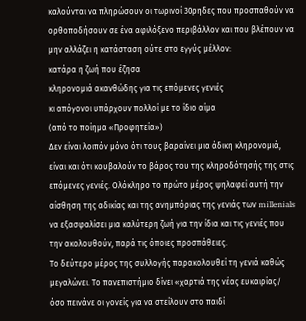καλούνται να πληρώσουν οι τωρινοί 30ρηδες που προσπαθούν να ορθοποδήσουν σε ένα αφιλόξενο περιβάλλον και που βλέπουν να μην αλλάζει η κατάσταση ούτε στο εγγύς μέλλον:
κατάρα η ζωή που έζησα
κληρονομιά ακανθώδης για τις επόμενες γενιές
κι απόγονοι υπάρχουν πολλοί με το ίδιο αίμα
(από το ποίημα «Προφητεία»)
Δεν είναι λοιπόν μόνο ότι τους βαραίνει μια άδικη κληρονομιά, είναι και ότι κουβαλούν το βάρος του της κληροδότησής της στις επόμενες γενιές. Ολόκληρο το πρώτο μέρος ψηλαφεί αυτή την αίσθηση της αδικίας και της ανημπόριας της γενιάς των millenials να εξασφαλίσει μια καλύτερη ζωή για την ίδια και τις γενιές που την ακολουθούν, παρά τις όποιες προσπάθειες.
Το δεύτερο μέρος της συλλογής παρακολουθεί τη γενιά καθώς μεγαλώνει. Το πανεπιστήμιο δίνει «χαρτιά της νέας ευκαιρίας/ όσο πεινάνε οι γονείς για να στείλουν στο παιδί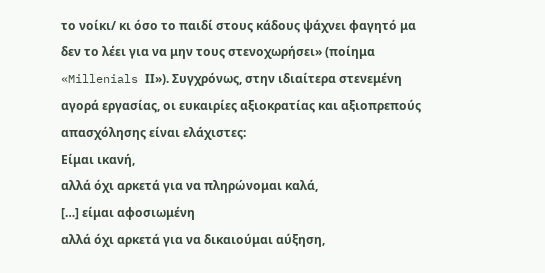το νοίκι/ κι όσο το παιδί στους κάδους ψάχνει φαγητό μα δεν το λέει για να μην τους στενοχωρήσει» (ποίημα «Millenials ΙΙ»). Συγχρόνως, στην ιδιαίτερα στενεμένη αγορά εργασίας, οι ευκαιρίες αξιοκρατίας και αξιοπρεπούς απασχόλησης είναι ελάχιστες:
Είμαι ικανή,
αλλά όχι αρκετά για να πληρώνομαι καλά,
[…] είμαι αφοσιωμένη
αλλά όχι αρκετά για να δικαιούμαι αύξηση,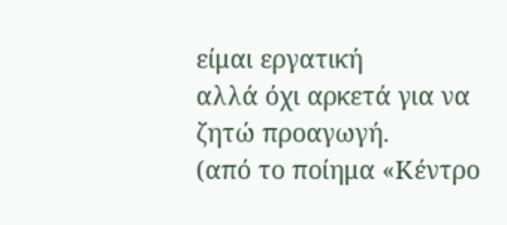είμαι εργατική
αλλά όχι αρκετά για να ζητώ προαγωγή.
(από το ποίημα «Κέντρο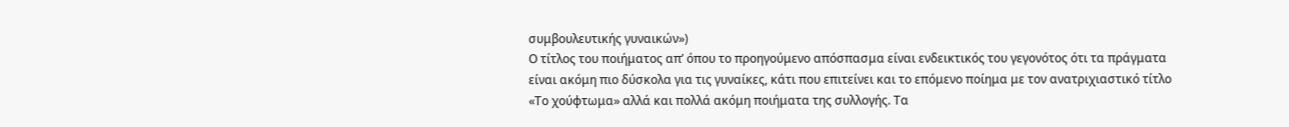συμβουλευτικής γυναικών»)
Ο τίτλος του ποιήματος απ’ όπου το προηγούμενο απόσπασμα είναι ενδεικτικός του γεγονότος ότι τα πράγματα είναι ακόμη πιο δύσκολα για τις γυναίκες, κάτι που επιτείνει και το επόμενο ποίημα με τον ανατριχιαστικό τίτλο «Το χούφτωμα» αλλά και πολλά ακόμη ποιήματα της συλλογής. Τα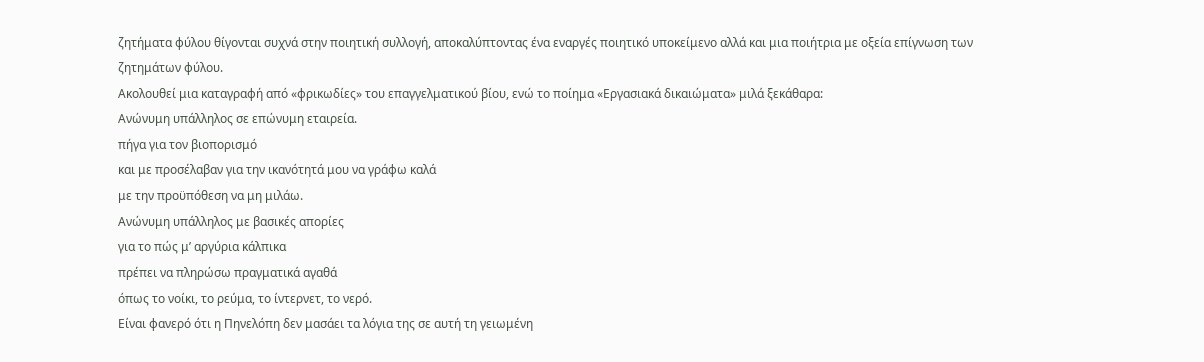ζητήματα φύλου θίγονται συχνά στην ποιητική συλλογή, αποκαλύπτοντας ένα εναργές ποιητικό υποκείμενο αλλά και μια ποιήτρια με οξεία επίγνωση των ζητημάτων φύλου.
Ακολουθεί μια καταγραφή από «φρικωδίες» του επαγγελματικού βίου, ενώ το ποίημα «Εργασιακά δικαιώματα» μιλά ξεκάθαρα:
Ανώνυμη υπάλληλος σε επώνυμη εταιρεία.
πήγα για τον βιοπορισμό
και με προσέλαβαν για την ικανότητά μου να γράφω καλά
με την προϋπόθεση να μη μιλάω.
Ανώνυμη υπάλληλος με βασικές απορίες
για το πώς μ’ αργύρια κάλπικα
πρέπει να πληρώσω πραγματικά αγαθά
όπως το νοίκι, το ρεύμα, το ίντερνετ, το νερό.
Είναι φανερό ότι η Πηνελόπη δεν μασάει τα λόγια της σε αυτή τη γειωμένη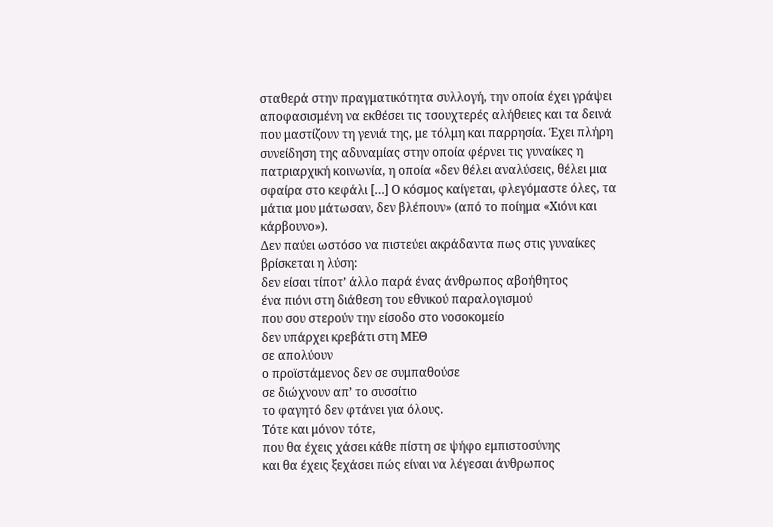σταθερά στην πραγματικότητα συλλογή, την οποία έχει γράψει αποφασισμένη να εκθέσει τις τσουχτερές αλήθειες και τα δεινά που μαστίζουν τη γενιά της, με τόλμη και παρρησία. Έχει πλήρη συνείδηση της αδυναμίας στην οποία φέρνει τις γυναίκες η πατριαρχική κοινωνία, η οποία «δεν θέλει αναλύσεις, θέλει μια σφαίρα στο κεφάλι […] Ο κόσμος καίγεται, φλεγόμαστε όλες, τα μάτια μου μάτωσαν, δεν βλέπουν» (από το ποίημα «Χιόνι και κάρβουνο»).
Δεν παύει ωστόσο να πιστεύει ακράδαντα πως στις γυναίκες βρίσκεται η λύση:
δεν είσαι τίποτ’ άλλο παρά ένας άνθρωπος αβοήθητος
ένα πιόνι στη διάθεση του εθνικού παραλογισμού
που σου στερούν την είσοδο στο νοσοκομείο
δεν υπάρχει κρεβάτι στη ΜΕΘ
σε απολύουν
ο προϊστάμενος δεν σε συμπαθούσε
σε διώχνουν απ’ το συσσίτιο
το φαγητό δεν φτάνει για όλους.
Τότε και μόνον τότε,
που θα έχεις χάσει κάθε πίστη σε ψήφο εμπιστοσύνης
και θα έχεις ξεχάσει πώς είναι να λέγεσαι άνθρωπος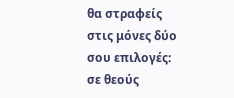θα στραφείς στις μόνες δύο σου επιλογές:
σε θεούς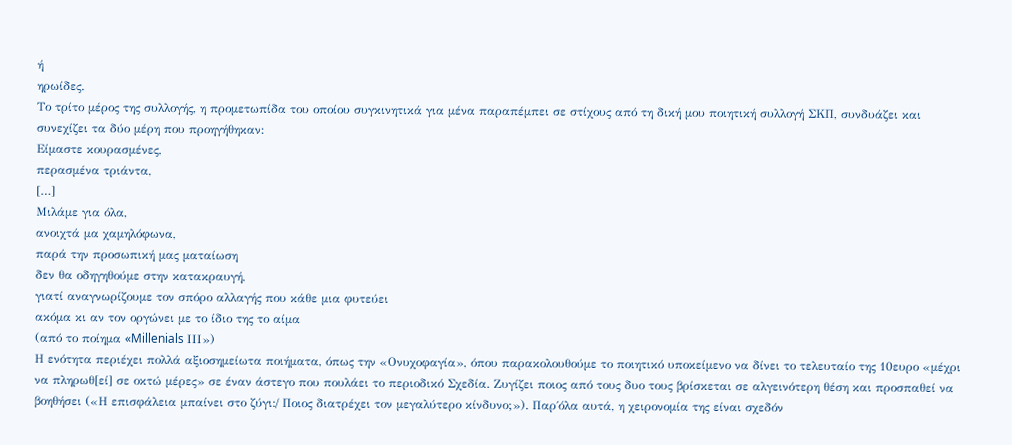ή
ηρωίδες.
Το τρίτο μέρος της συλλογής, η προμετωπίδα του οποίου συγκινητικά για μένα παραπέμπει σε στίχους από τη δική μου ποιητική συλλογή ΣΚΠ, συνδυάζει και συνεχίζει τα δύο μέρη που προηγήθηκαν:
Είμαστε κουρασμένες,
περασμένα τριάντα,
[…]
Μιλάμε για όλα,
ανοιχτά μα χαμηλόφωνα,
παρά την προσωπική μας ματαίωση
δεν θα οδηγηθούμε στην κατακραυγή,
γιατί αναγνωρίζουμε τον σπόρο αλλαγής που κάθε μια φυτεύει
ακόμα κι αν τον οργώνει με το ίδιο της το αίμα
(από το ποίημα «Millenials ΙΙΙ»)
Η ενότητα περιέχει πολλά αξιοσημείωτα ποιήματα, όπως την «Ονυχοφαγία», όπου παρακολουθούμε το ποιητικό υποκείμενο να δίνει το τελευταίο της 10ευρο «μέχρι να πληρωθ[εί] σε οκτώ μέρες» σε έναν άστεγο που πουλάει το περιοδικό Σχεδία. Ζυγίζει ποιος από τους δυο τους βρίσκεται σε αλγεινότερη θέση και προσπαθεί να βοηθήσει («Η επισφάλεια μπαίνει στο ζύγι:/ Ποιος διατρέχει τον μεγαλύτερο κίνδυνο;»). Παρ΄όλα αυτά, η χειρονομία της είναι σχεδόν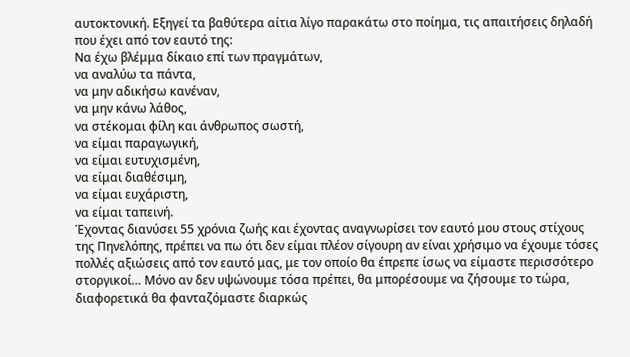αυτοκτονική. Εξηγεί τα βαθύτερα αίτια λίγο παρακάτω στο ποίημα, τις απαιτήσεις δηλαδή που έχει από τον εαυτό της:
Να έχω βλέμμα δίκαιο επί των πραγμάτων,
να αναλύω τα πάντα,
να μην αδικήσω κανέναν,
να μην κάνω λάθος,
να στέκομαι φίλη και άνθρωπος σωστή,
να είμαι παραγωγική,
να είμαι ευτυχισμένη,
να είμαι διαθέσιμη,
να είμαι ευχάριστη,
να είμαι ταπεινή.
Έχοντας διανύσει 55 χρόνια ζωής και έχοντας αναγνωρίσει τον εαυτό μου στους στίχους της Πηνελόπης, πρέπει να πω ότι δεν είμαι πλέον σίγουρη αν είναι χρήσιμο να έχουμε τόσες πολλές αξιώσεις από τον εαυτό μας, με τον οποίο θα έπρεπε ίσως να είμαστε περισσότερο στοργικοί… Μόνο αν δεν υψώνουμε τόσα πρέπει, θα μπορέσουμε να ζήσουμε το τώρα, διαφορετικά θα φανταζόμαστε διαρκώς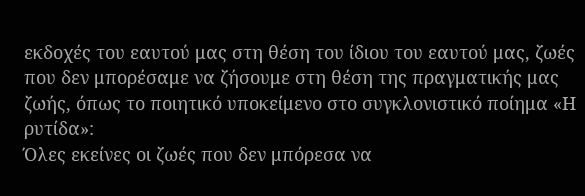εκδοχές του εαυτού μας στη θέση του ίδιου του εαυτού μας, ζωές που δεν μπορέσαμε να ζήσουμε στη θέση της πραγματικής μας ζωής, όπως το ποιητικό υποκείμενο στο συγκλονιστικό ποίημα «Η ρυτίδα»:
Όλες εκείνες οι ζωές που δεν μπόρεσα να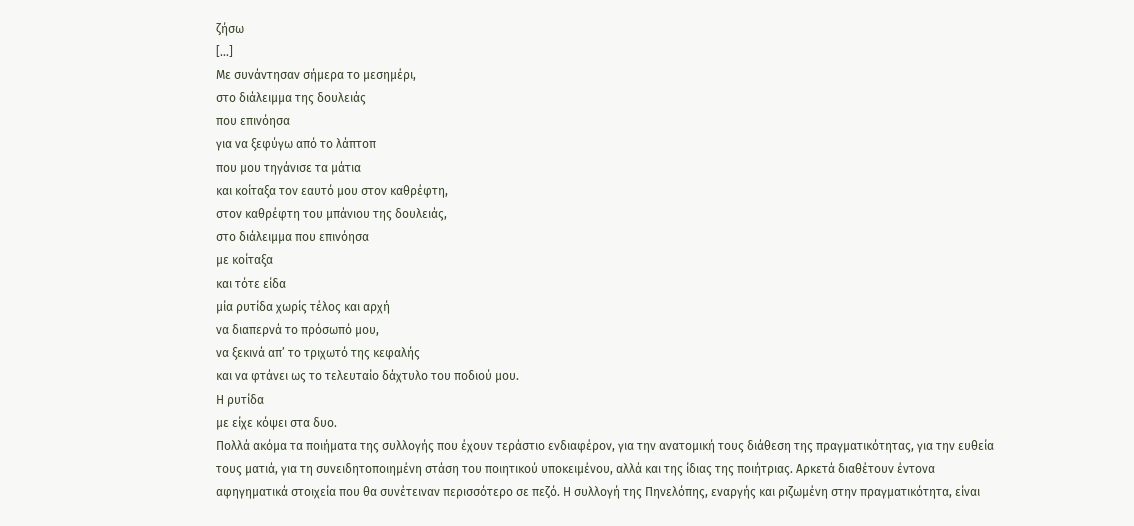ζήσω
[…]
Με συνάντησαν σήμερα το μεσημέρι,
στο διάλειμμα της δουλειάς
που επινόησα
για να ξεφύγω από το λάπτοπ
που μου τηγάνισε τα μάτια
και κοίταξα τον εαυτό μου στον καθρέφτη,
στον καθρέφτη του μπάνιου της δουλειάς,
στο διάλειμμα που επινόησα
με κοίταξα
και τότε είδα
μία ρυτίδα χωρίς τέλος και αρχή
να διαπερνά το πρόσωπό μου,
να ξεκινά απ’ το τριχωτό της κεφαλής
και να φτάνει ως το τελευταίο δάχτυλο του ποδιού μου.
Η ρυτίδα
με είχε κόψει στα δυο.
Πολλά ακόμα τα ποιήματα της συλλογής που έχουν τεράστιο ενδιαφέρον, για την ανατομική τους διάθεση της πραγματικότητας, για την ευθεία τους ματιά, για τη συνειδητοποιημένη στάση του ποιητικού υποκειμένου, αλλά και της ίδιας της ποιήτριας. Αρκετά διαθέτουν έντονα αφηγηματικά στοιχεία που θα συνέτειναν περισσότερο σε πεζό. Η συλλογή της Πηνελόπης, εναργής και ριζωμένη στην πραγματικότητα, είναι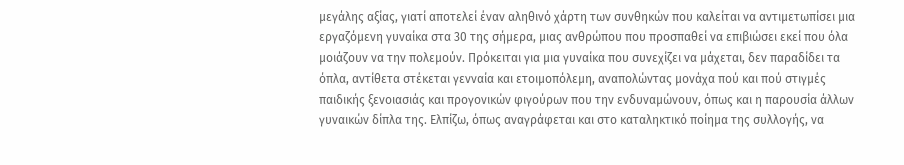μεγάλης αξίας, γιατί αποτελεί έναν αληθινό χάρτη των συνθηκών που καλείται να αντιμετωπίσει μια εργαζόμενη γυναίκα στα 30 της σήμερα, μιας ανθρώπου που προσπαθεί να επιβιώσει εκεί που όλα μοιάζουν να την πολεμούν. Πρόκειται για μια γυναίκα που συνεχίζει να μάχεται, δεν παραδίδει τα όπλα, αντίθετα στέκεται γενναία και ετοιμοπόλεμη, αναπολώντας μονάχα πού και πού στιγμές παιδικής ξενοιασιάς και προγονικών φιγούρων που την ενδυναμώνουν, όπως και η παρουσία άλλων γυναικών δίπλα της. Ελπίζω, όπως αναγράφεται και στο καταληκτικό ποίημα της συλλογής, να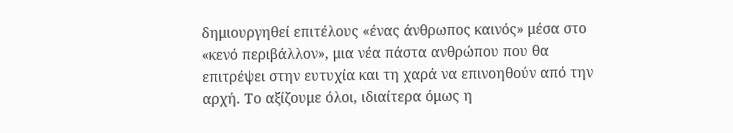δημιουργηθεί επιτέλους «ένας άνθρωπος καινός» μέσα στο «κενό περιβάλλον», μια νέα πάστα ανθρώπου που θα επιτρέψει στην ευτυχία και τη χαρά να επινοηθούν από την αρχή. Το αξίζουμε όλοι, ιδιαίτερα όμως η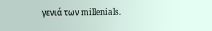γενιά των millenials.